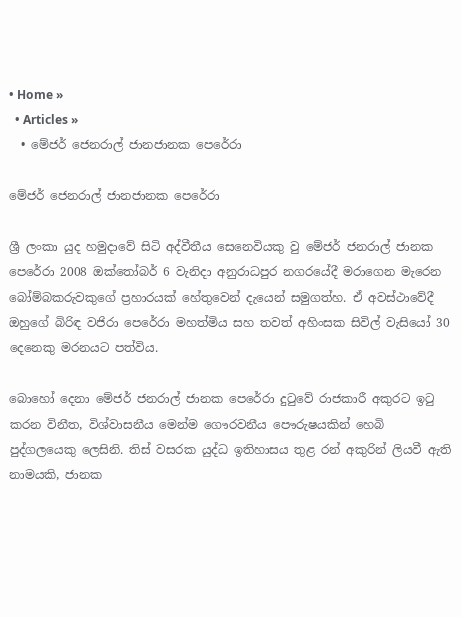• Home »
  • Articles »
  • මේජර් ජෙනරාල් ජානජානක පෙරේරා

මේජර් ජෙනරාල් ජානජානක පෙරේරා

ශ්‍රී ලංකා යුද හමුදාවේ සිටි අද්වීතීය සෙනෙවියකු වු මේජර් ජනරාල් ජානක පෙරේරා 2008 ඔක්තෝබර් 6 වැනිදා අනුරාධපුර නගරයේදී මරාගෙන මැරෙන බෝම්බකරුවකුගේ ප්‍රහාරයක් හේතුවෙන් දැයෙන් සමුගත්හ. ඒ අවස්ථාවේදී ඔහුගේ බිරිඳ වජිරා පෙරේරා මහත්මිය සහ තවත් අහිංසක සිවිල් වැසියෝ 30 දෙනෙකු මරනයට පත්විය.

බොහෝ දෙනා මේජර් ජනරාල් ජානක පෙරේරා දුටුවේ රාජකාරී අකුරට ඉටු කරන විනීත, විශ්වාසනීය මෙන්ම ගෞරවනීය පෞරුෂයකින් හෙබි පුද්ගලයෙකු ලෙසිනි. තිස් වසරක යුද්ධ ඉතිහාසය තුළ රන් අකුරින් ලියවී ඇති නාමයකි, ජානක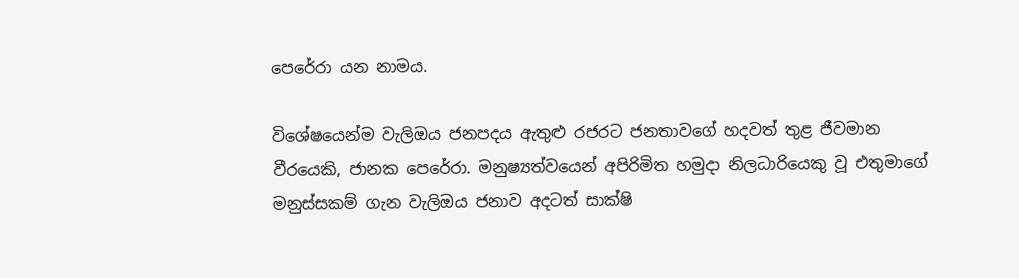පෙරේරා යන නාමය.

විශේෂයෙන්ම වැලිඔය ජනපදය ඇතුළු රජරට ජනතාවගේ හදවත් තුළ ජීවමාන වීරයෙකි, ජානක පෙරේරා. මනුෂ්‍යත්වයෙන් අපිරිමිත හමුදා නිලධාරියෙකු වූ එතුමාගේ මනුස්සකම් ගැන වැලිඔය ජනාව අදටත් සාක්ෂි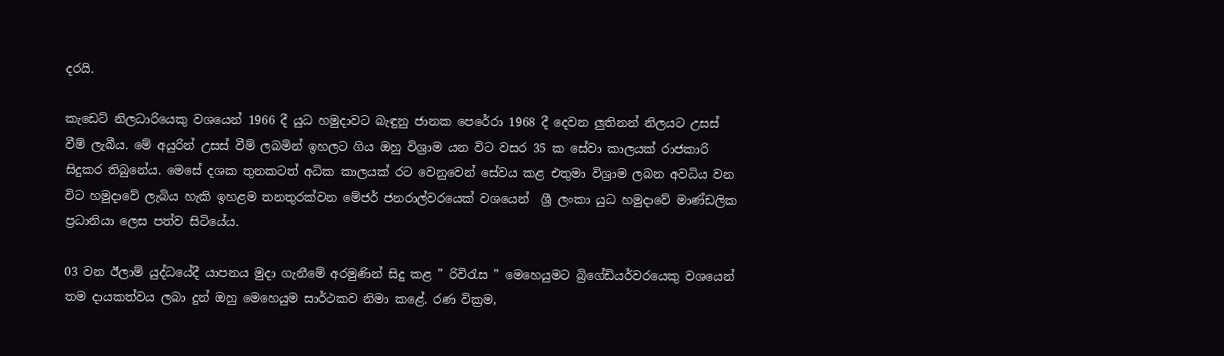දරයි.

කැඩෙට් නිලධාරියෙකු වශයෙන් 1966 දී යුධ හමුදාවට බැඳුනු ජානක පෙරේරා 1968 දී දෙවන ලුතිනන් නිලයට උසස් වීම් ලැබීය. මේ අයුරින් උසස් වීම් ලබමින් ඉහලට ගිය ඔහු විශ්‍රාම යන විට වසර 35 ක සේවා කාලයක් රාජකාරි සිදුකර තිබුනේය. මෙසේ දශක තුනකටත් අධික කාලයක් රට වෙනුවෙන් සේවය කළ එතුමා විශ්‍රාම ලබන අවධිය වන විට හමුදාවේ ලැබිය හැකි ඉහළම තනතුරක්වන මේජර් ජනරාල්වරයෙක් වශයෙන්  ශ්‍රී ලංකා යුධ හමුදාවේ මාණ්ඩලික ප්‍රධානියා ලෙස පත්ව සිටියේය.

03 වන ඊලාම් යුද්ධයේදී යාපනය මුදා ගැනීමේ අරමුණින් සිදු කළ ” රිවිරැස ” මෙහෙයුමට බ්‍රිගේඩියර්වරයෙකු වශයෙන් තම දායකත්වය ලබා දුන් ඔහු මෙහෙයුම සාර්ථකව නිමා කළේ. රණ වික්‍රම,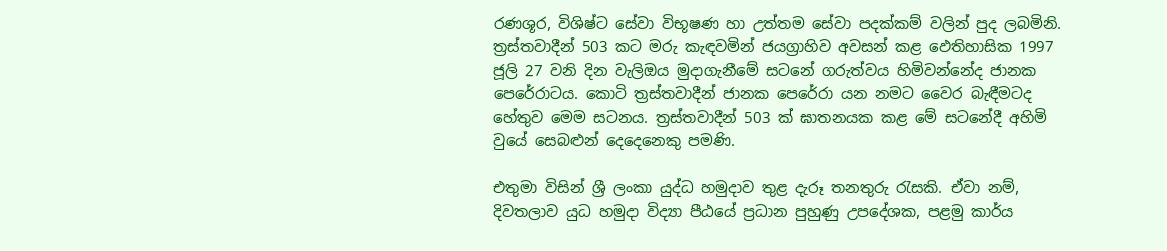රණශූර, විශිෂ්ට සේවා විභූෂණ හා උත්තම සේවා පදක්කම් වලින් පුද ලබමිනි. ත්‍රස්තවාදීන් 503 කට මරු කැඳවමින් ජයග්‍රාහිව අවසන් කළ ඵෙතිහාසික 1997 ජූලි 27 වනි දින වැලිඔය මුදාගැනීමේ සටනේ ගරුත්වය හිමිවන්නේද ජානක පෙරේරාටය. කොටි ත්‍රස්තවාදීන් ජානක පෙරේරා යන නමට වෛර බැඳීමටද හේතුව මෙම සටනය. ත්‍රස්තවාදීන් 503 ක් ඝාතනයක කළ මේ සටනේදී අහිමි වුයේ සෙබළුන් දෙදෙනෙකු පමණි.

එතුමා විසින් ශ්‍රී ලංකා යුද්ධ හමුදාව තුළ දැරූ තනතුරු රැසකි. ඒවා නම්, දිවතලාව යුධ හමුදා විද්‍යා පීඨයේ ප්‍රධාන පුහුණු උපදේශක, පළමු කාර්ය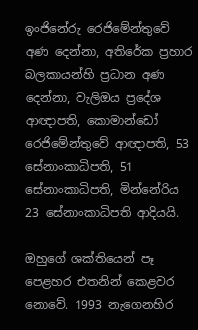ඉංජිනේරු රෙජිමේන්තුවේ අණ දෙන්නා, අතිරේක ප්‍රහාර බලකායන්හි ප්‍රධාන අණ දෙන්නා, වැලිඔය ප්‍රදේශ ආඥාපති, කොමාන්ඩෝ රෙජිමේන්තුවේ ආඥාපති, 53 සේනාංකාධිපති, 51 සේනාංකාධිපති, මින්නේරිය 23 සේනාංකාධිපති ආදියයි.

ඔහුගේ ශක්තියෙන් පෑ පෙළහර එතනින් කෙළවර නොවේ. 1993 නැගෙනහිර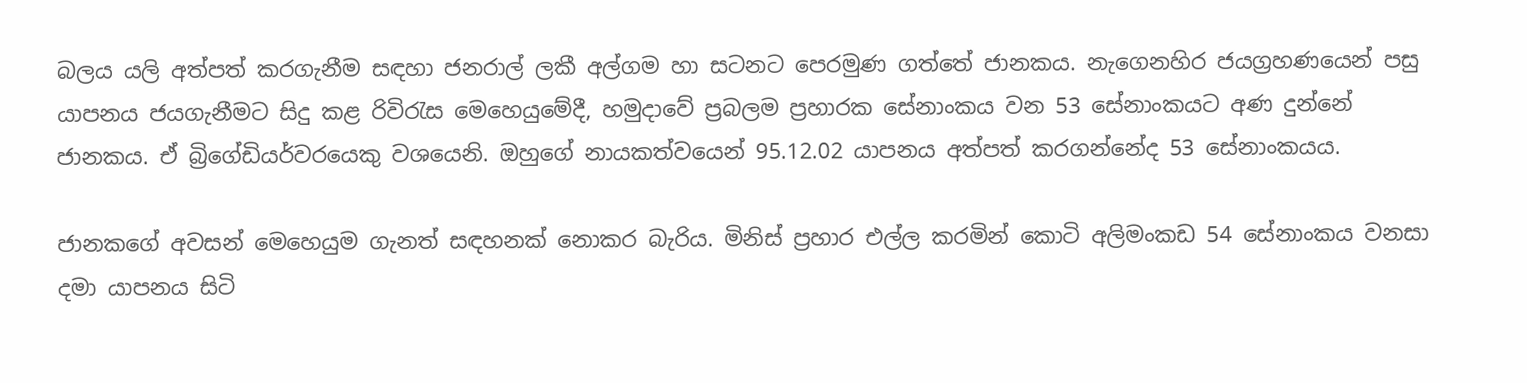බලය යලි අත්පත් කරගැනීම සඳහා ජනරාල් ලකී අල්ගම හා සටනට පෙරමුණ ගත්තේ ජානකය. නැගෙනහිර ජයග්‍රහණයෙන් පසු යාපනය ජයගැනීමට සිදු කළ රිවිරැස මෙහෙයුමේදී, හමුදාවේ ප්‍රබලම ප්‍රහාරක සේනාංකය වන 53 සේනාංකයට අණ දුන්නේ ජානකය. ඒ බ්‍රිගේඩියර්වරයෙකු වශයෙනි. ඔහුගේ නායකත්වයෙන් 95.12.02 යාපනය අත්පත් කරගන්නේද 53 සේනාංකයය.

ජානකගේ අවසන් මෙහෙයුම ගැනත් සඳහනක් නොකර බැරිය. මිනිස් ප්‍රහාර එල්ල කරමින් කොටි අලිමංකඩ 54 සේනාංකය වනසා දමා යාපනය සිටි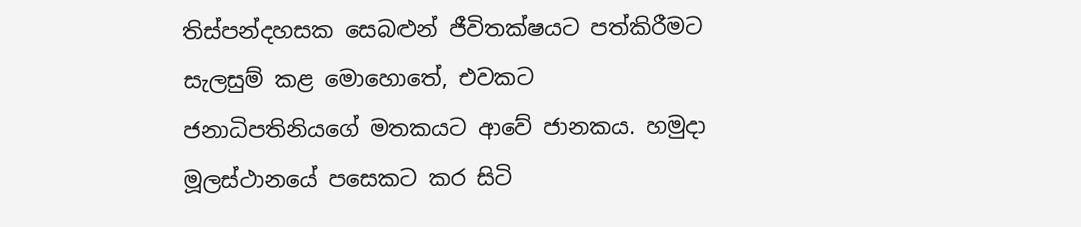තිස්පන්දහසක සෙබළුන් ජීවිතක්ෂයට පත්කිරීමට සැලසුම් කළ මොහොතේ, එවකට ජනාධිපතිනියගේ මතකයට ආවේ ජානකය. හමුදා මූලස්ථානයේ පසෙකට කර සිටි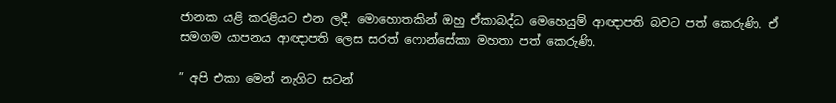ජානක යළි කරළියට එන ලදී. මොහොතකින් ඔහු ඒකාබද්ධ මෙහෙයුම් ආඥාපති බවට පත් කෙරුණි. ඒ සමගම යාපනය ආඥාපති ලෙස සරත් ෆොන්සේකා මහතා පත් කෙරුණි.

” අපි එකා මෙන් නැගිට සටන්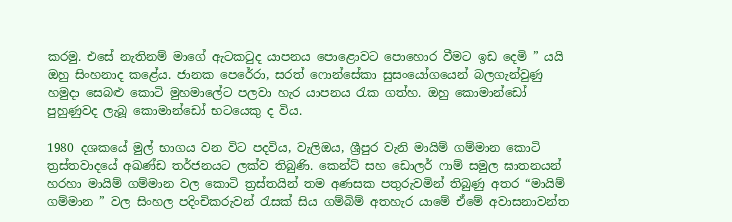කරමු. එසේ නැතිනම් මාගේ ඇටකටුද යාපනය පොළොවට පොහොර වීමට ඉඩ දෙමි ” යයි ඔහු සිංහනාද කළේය. ජානක පෙරේරා, සරත් ෆොන්සේකා සුසංයෝගයෙන් බලගැන්වුණු හමුදා සෙබළු කොටි මුහමාලේට පලවා හැර යාපනය රැක ගත්හ. ඔහු කොමාන්ඩෝ පුහුණුවද ලැබූ කොමාන්ඩෝ භටයෙකු ද විය.

1980 දශකයේ මුල් භාගය වන විට පදවිය, වැලිඔය, ශ්‍රීපුර වැනි මායිම් ගම්මාන කොටි ත්‍රස්තවාදයේ අඛණ්ඩ තර්ජනයට ලක්ව තිබුණි. කෙන්ට් සහ ඩොලර් ෆාම් සමුල ඝාතනයන් හරහා මායිම් ගම්මාන වල කොටි ත්‍රස්තයින් තම අණසක පතුරුවමින් තිබුණු අතර “මායිම් ගම්මාන ” වල සිංහල පදිංචිකරුවන් රැසක් සිය ගම්බිම් අතහැර යාමේ ඒමේ අවාසනාවන්ත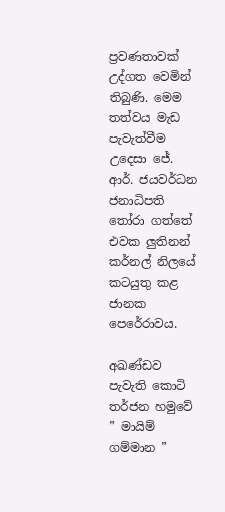ප්‍රවණතාවක් උද්ගත වෙමින් තිබුණි. මෙම තත්වය මැඩ පැවැත්වීම උදෙසා ජේ. ආර්. ජයවර්ධන ජනාධිපති තෝරා ගත්තේ එවක ලුතිනන් කර්නල් නිලයේ කටයුතු කළ ජානක පෙරේරාවය.

අඛණ්ඩව පැවැති කොටි තර්ජන හමුවේ ” මායිම් ගම්මාන ”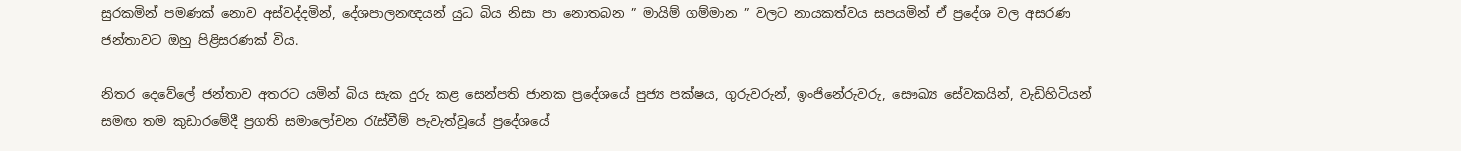සුරකමින් පමණක් නොව අස්වද්දමින්, දේශපාලනඥයන් යුධ බිය නිසා පා නොතබන ” මායිම් ගම්මාන ” වලට නායකත්වය සපයමින් ඒ ප්‍රදේශ වල අසරණ ජන්‍තාවට ඔහු පිළිසරණක් විය.

නිතර දෙවේලේ ජන්‍තාව අතරට යමින් බිය සැක දුරු කළ සෙන්පති ජානක ප්‍රදේශයේ පුජ්‍ය පක්ෂය, ගුරුවරුන්, ඉංජිනේරුවරු, සෞඛ්‍ය සේවකයින්, වැඩිහිටියන් සමඟ තම කුඩාරමේදී ප්‍රගති සමාලෝචන රැස්වීම් පැවැත්වූයේ ප්‍රදේශයේ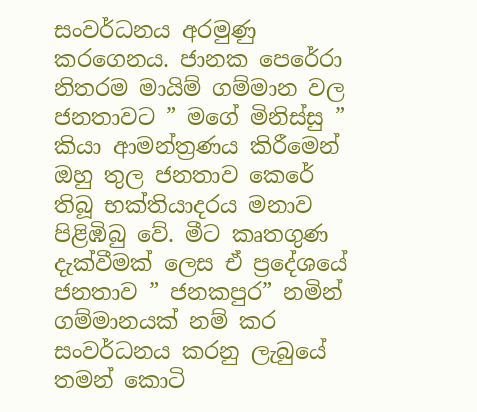සංවර්ධනය අරමුණු කරගෙනය. ජානක පෙරේරා නිතරම මායිම් ගම්මාන වල ජනතාවට ” මගේ මිනිස්සු ” කියා ආමන්ත්‍රණය කිරීමෙන් ඔහු තුල ජනතාව කෙරේ තිබූ භක්තියාදරය මනාව පිළිඹිබු වේ. මීට කෘතගුණ දැක්වීමක් ලෙස ඒ ප්‍රදේශයේ ජනතාව ” ජනකපුර” නමින් ගම්මානයක් නම් කර සංවර්ධනය කරනු ලැබුයේ තමන් කොටි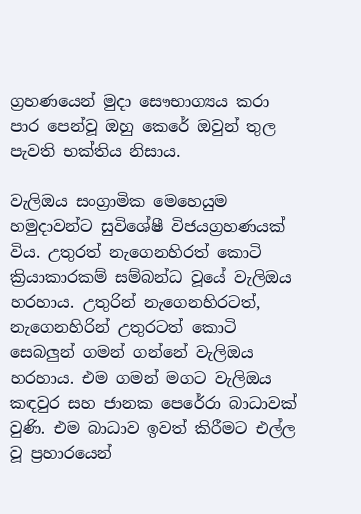ග්‍රහණයෙන් මුදා සෞභාග්‍යය කරා පාර පෙන්වූ ඔහු කෙරේ ඔවුන් තුල පැවති භක්තිය නිසාය.

වැලිඔය සංග්‍රාමික මෙහෙයුම හමුදාවන්ට සුවිශේෂී විජයග්‍රහණයක් විය. උතුරත් නැගෙනහිරත් කොටි ක්‍රියාකාරකම් සම්බන්ධ වූයේ වැලිඔය හරහාය. උතුරින් නැගෙනහිරටත්, නැගෙනහිරින් උතුරටත් කොටි සෙබලුන් ගමන් ගන්නේ වැලිඔය හරහාය. එම ගමන් මගට වැලිඔය කඳවුර සහ ජානක පෙරේරා බාධාවක් වුණි. එම බාධාව ඉවත් කිරීමට එල්ල වූ ප්‍රහාරයෙන්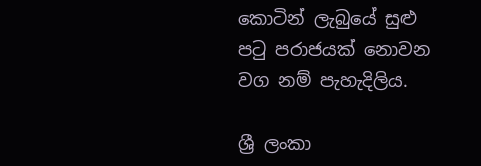කොටින් ලැබුයේ සුළු පටු පරාජයක් නොවන වග නම් පැහැදිලිය.

ශ්‍රී ලංකා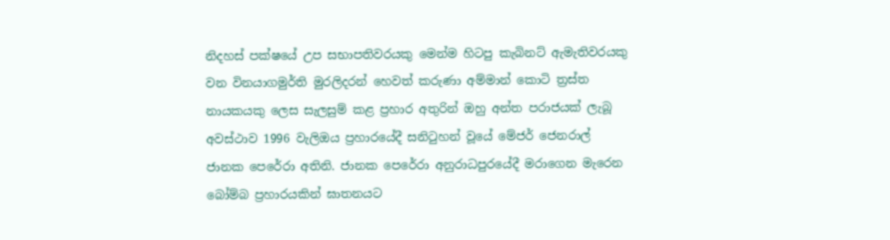නිදහස් පක්ෂයේ උප සභාපතිවරයකු මෙන්ම හිටපු කැබිනට් ඇමැතිවරයකු වන විනයාගමුර්ති මුරලිදරන් හෙවත් කරුණා අම්මාන් කොටි ත්‍රස්ත නායකයකු ලෙස සැලසුම් කළ ප්‍රහාර අතුරින් ඔහු අන්ත පරාජයක් ලැබූ අවස්ථාව 1996 වැලිඔය ප්‍රහාරයේදී සනිටුහන් වූයේ මේජර් ජෙනරාල් ජානක පෙරේරා අතිනි. ජානක පෙරේරා අනුරාධපුරයේදී මරාගෙන මැරෙන බෝම්බ ප්‍රහාරයකින් ඝාතනයට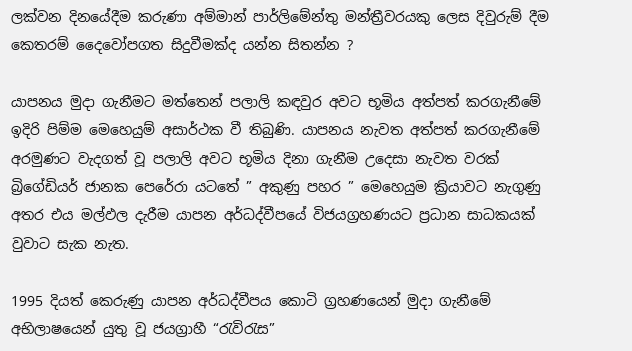ලක්වන දිනයේදීම කරුණා අම්මාන් පාර්ලිමේන්තු මන්ත්‍රීවරයකු ලෙස දිවුරුම් දීම කෙතරම් දෛවෝපගත සිදුවීමක්ද යන්න සිතන්න ?

යාපනය මුදා ගැනීමට මත්තෙන් පලාලි කඳවුර අවට භූමිය අත්පත් කරගැනීමේ ඉදිරි පිම්ම මෙහෙයුම් අසාර්ථක වී තිබුණි. යාපනය නැවත අත්පත් කරගැනීමේ අරමුණට වැදගත් වූ පලාලි අවට භූමිය දිනා ගැනීම උදෙසා නැවත වරක් බ්‍රිගේඩියර් ජානක පෙරේරා යටතේ ” අකුණු පහර ” මෙහෙයුම ක්‍රියාවට නැගුණු අතර එය මල්ඵල දැරීම යාපන අර්ධද්වීපයේ විජයග්‍රහණයට ප්‍රධාන සාධකයක් වුවාට සැක නැත.

1995 දියත් කෙරුණු යාපන අර්ධද්වීපය කොටි ග්‍රහණයෙන් මුදා ගැනීමේ අභිලාෂයෙන් යුතු වූ ජයග්‍රාහී “රැවිරැස”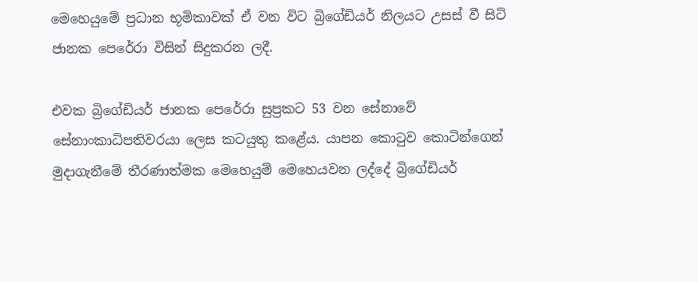මෙහෙයුමේ ප්‍රධාන භූමිකාවක් ඒ වන විට බ්‍රිගේඩියර් නිලයට උසස් වී සිටි ජානක පෙරේරා විසින් සිදුකරන ලදී.

එවක බ්‍රිගේඩියර් ජානක පෙරේරා සුප්‍රකට 53 වන සේනාවේ සේනාංකාධිපතිවරයා ලෙස කටයුතු කළේය. යාපන කොටුව කොටින්ගෙන් මුදාගැනීමේ තීරණාත්මක මෙහෙයුම් මෙහෙයවන ලද්දේ බ්‍රිගේඩියර්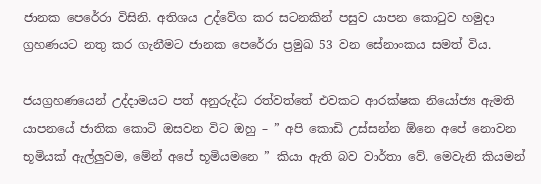ජානක පෙරේරා විසිනි. අතිශය උද්වේග කර සටනකින් පසුව යාපන කොටුව හමුදා ග්‍රහණයට නතු කර ගැනීමට ජානක පෙරේරා ප්‍රමුඛ 53 වන සේනාංකය සමත් විය.

ජයග්‍රහණයෙන් උද්දාමයට පත් අනුරුද්ධ රත්වත්තේ එවකට ආරක්ෂක නියෝජ්‍ය ඇමති යාපනයේ ජාතික කොටි ඔසවන විට ඔහු – ” අපි කොඩි උස්සන්න ඕනෙ අපේ නොවන භූමියක් ඇල්ලුවම, මේන් අපේ භූමියමනෙ ” කියා ඇති බව වාර්තා වේ. මෙවැනි කියමන්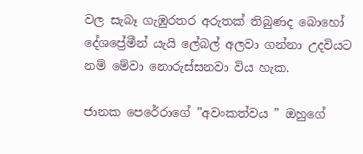වල සැබෑ ගැඹුරතර අරුතක් තිබුණද බොහෝ දේශප්‍රේමීන් යැයි ලේබල් අලවා ගන්නා උදවියට නම් මේවා නොරුස්සනවා විය හැක.

ජානක පෙරේරාගේ ”අවංකත්වය ” ඔහුගේ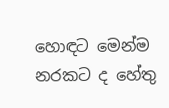හොඳට මෙන්ම නරකට ද හේතු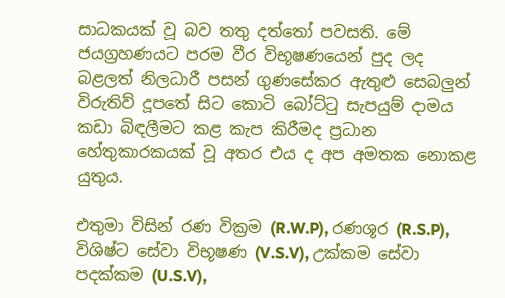සාධකයක් වූ බව තතු දත්තෝ පවසති. මේ ජයග්‍රහණයට පරම වීර විභූෂණයෙන් පුද ලද බළලත් නිලධාරී පසන් ගුණසේකර ඇතුළු සෙබලුන් විරුතිව් දූපතේ සිට කොටි බෝට්ටු සැපයුම් දාමය කඩා බිඳලීමට කළ කැප කිරීමද ප්‍රධාන හේතුකාරකයක් වූ අතර එය ද අප අමතක නොකළ යුතුය.

එතුමා විසින් රණ වික්‍රම (R.W.P), රණශූර (R.S.P), විශිෂ්ට සේවා විභූෂණ (V.S.V), උක්කම සේවා පදක්කම (U.S.V),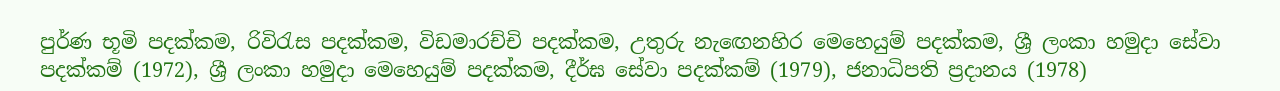පුර්ණ භූමි පදක්කම, රිවිරැස පදක්කම, විඩමාරච්චි පදක්කම, උතුරු නැඟෙනහිර මෙහෙයුම් පදක්කම, ශ්‍රී ලංකා හමුදා සේවා පදක්කම් (1972), ශ්‍රී ලංකා හමුදා මෙහෙයුම් පදක්කම, දීර්ඝ සේවා පදක්කම් (1979), ජනාධිපති ප්‍රදානය (1978)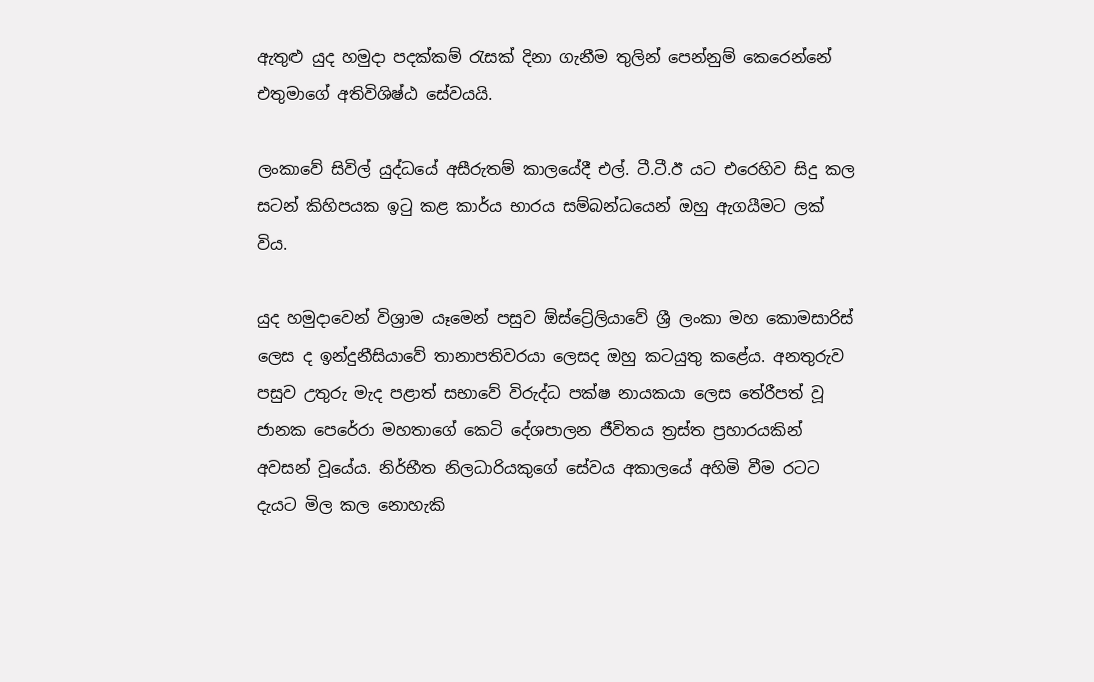ඇතුළු යුද හමුදා පදක්කම් රැසක් දිනා ගැනීම තුලින් පෙන්නුම් කෙරෙන්නේ එතුමාගේ අතිවිශිෂ්ඨ සේවයයි.

ලංකාවේ සිවිල් යුද්ධයේ අසීරුතම් කාලයේදී එල්. ටී.ටී.ඊ යට එරෙහිව සිදු කල සටන් කිහිපයක ඉටු කළ කාර්ය භාරය සම්බන්ධයෙන් ඔහු ඇගයීමට ලක් විය.

යුද හමුදාවෙන් විශ්‍රාම යෑමෙන් පසුව ඕස්ට්‍රේලියාවේ ශ්‍රී ලංකා මහ කොමසාරිස් ලෙස ද ඉන්දුනීසියාවේ තානාපතිවරයා ලෙසද ඔහු කටයුතු කළේය. අනතුරුව පසුව උතුරු මැද පළාත් සභාවේ විරුද්ධ පක්ෂ නායකයා ලෙස තේරීපත් වූ ජානක පෙරේරා මහතාගේ කෙටි දේශපාලන ජීවිතය ත්‍රස්ත ප්‍රහාරයකින් අවසන් වූයේය. නිර්භීත නිලධාරියකුගේ සේවය අකාලයේ අහිමි වීම රටට දැයට මිල කල නොහැකි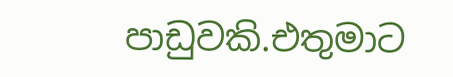පාඩුවකි.එතුමාට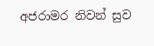අජරාමර නිවන් සුව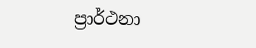ප්‍රාර්ථනා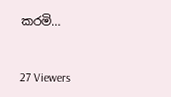කරමි…



27 Viewers